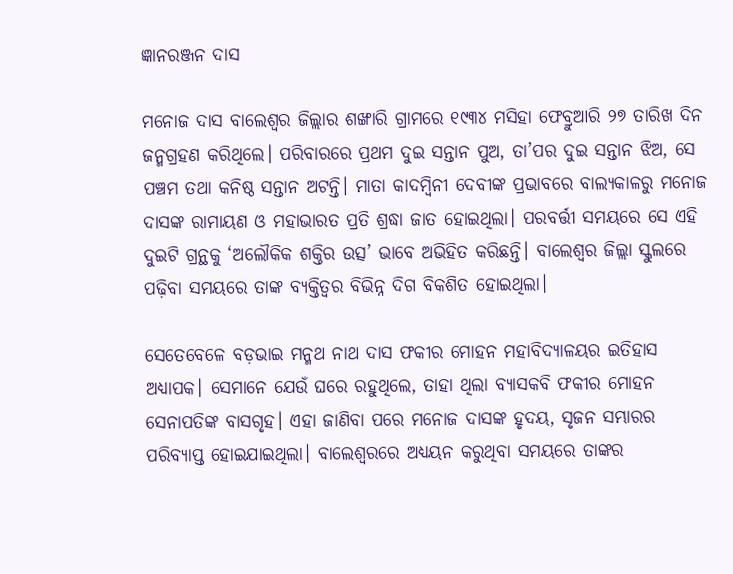ଜ୍ଞାନରଞ୍ଜନ ଦାସ

ମନୋଜ ଦାସ ବାଲେଶ୍ୱର ଜିଲ୍ଲାର ଶଙ୍ଖାରି ଗ୍ରାମରେ ୧୯୩୪ ମସିହା ଫେବ୍ରୁଆରି ୨୭ ତାରିଖ ଦିନ ଜନ୍ମଗ୍ରହଣ କରିଥିଲେ। ପରିବାରରେ ପ୍ରଥମ ଦୁଇ ସନ୍ତାନ ପୁଅ, ତା’ପର ଦୁଇ ସନ୍ତାନ ଝିଅ, ସେ ପଞ୍ଚମ ତଥା କନିଷ୍ଠ ସନ୍ତାନ ଅଟନ୍ତି। ମାତା କାଦମ୍ବିନୀ ଦେବୀଙ୍କ ପ୍ରଭାବରେ ବାଲ୍ୟକାଳରୁ ମନୋଜ ଦାସଙ୍କ ରାମାୟଣ ଓ ମହାଭାରତ ପ୍ରତି ଶ୍ରଦ୍ଧା ଜାତ ହୋଇଥିଲା। ପରବର୍ତ୍ତୀ ସମୟରେ ସେ ଏହି ଦୁଇଟି ଗ୍ରନ୍ଥକୁ ‘ଅଲୌକିକ ଶକ୍ତିର ଉତ୍ସ’ ଭାବେ ଅଭିହିତ କରିଛନ୍ତି। ବାଲେଶ୍ୱର ଜିଲ୍ଲା ସ୍କୁଲରେ ପଢ଼ିବା ସମୟରେ ତାଙ୍କ ବ୍ୟକ୍ତିତ୍ୱର ବିଭିନ୍ନ ଦିଗ ବିକଶିତ ହୋଇଥିଲା।

ସେତେବେଳେ ବଡ଼ଭାଇ ମନ୍ମଥ ନାଥ ଦାସ ଫକୀର ମୋହନ ମହାବିଦ୍ୟାଳୟର ଇତିହାସ ଅଧ୍ୟାପକ। ସେମାନେ ଯେଉଁ ଘରେ ରହୁଥିଲେ, ତାହା ଥିଲା ବ୍ୟାସକବି ଫକୀର ମୋହନ ସେନାପତିଙ୍କ ବାସଗୃହ। ଏହା ଜାଣିବା ପରେ ମନୋଜ ଦାସଙ୍କ ହୃଦୟ, ସୃଜନ ସମ୍ଭାରର ପରିବ୍ୟାପ୍ତ ହୋଇଯାଇଥିଲା। ବାଲେଶ୍ୱରରେ ଅଧ୍ୟୟନ କରୁଥିବା ସମୟରେ ତାଙ୍କର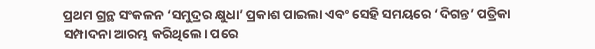ପ୍ରଥମ ଗ୍ରନ୍ଥ ସଂକଳନ ‘ସମୁଦ୍ରର କ୍ଷୁଧା’ ପ୍ରକାଶ ପାଇଲା ଏବଂ ସେହି ସମୟରେ ‘ଦିଗନ୍ତ’ ପତ୍ରିକା ସମ୍ପାଦନା ଆରମ୍ଭ କରିଥିଲେ। ପରେ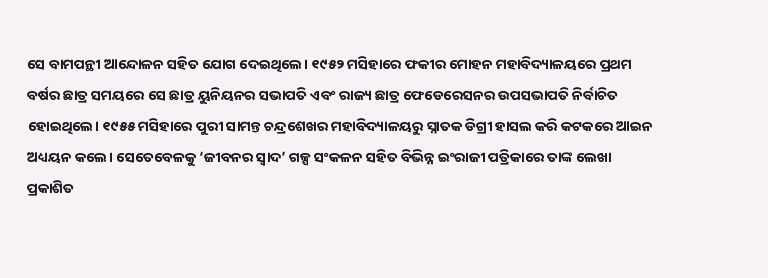ସେ ବାମପନ୍ଥୀ ଆନ୍ଦୋଳନ ସହିତ ଯୋଗ ଦେଇଥିଲେ। ୧୯୫୨ ମସିହାରେ ଫକୀର ମୋହନ ମହାବିଦ୍ୟାଳୟରେ ପ୍ରଥମ ବର୍ଷର ଛାତ୍ର ସମୟରେ ସେ ଛାତ୍ର ୟୁନିୟନର ସଭାପତି ଏବଂ ରାଜ୍ୟ ଛାତ୍ର ଫେଡେରେସନର ଉପସଭାପତି ନିର୍ବାଚିତ ହୋଇଥିଲେ। ୧୯୫୫ ମସିହାରେ ପୁରୀ ସାମନ୍ତ ଚନ୍ଦ୍ରଶେଖର ମହାବିଦ୍ୟାଳୟରୁ ସ୍ନାତକ ଡିଗ୍ରୀ ହାସଲ କରି କଟକରେ ଆଇନ ଅଧ୍ୟୟନ କଲେ। ସେତେବେଳକୁ ‘ଜୀବନର ସ୍ୱାଦ’ ଗଳ୍ପ ସଂକଳନ ସହିତ ବିଭିନ୍ନ ଇଂରାଜୀ ପତ୍ରିକାରେ ତାଙ୍କ ଲେଖା ପ୍ରକାଶିତ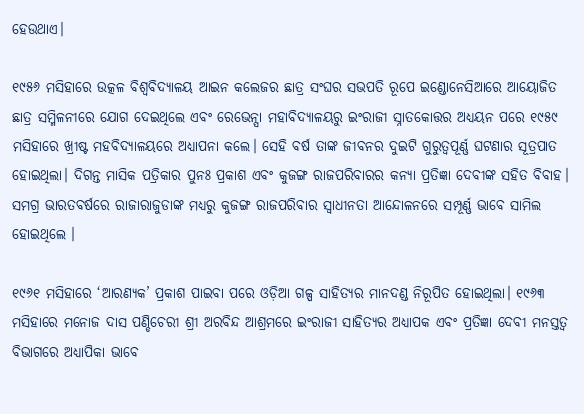ହେଉଥାଏ।

୧୯୫୬ ମସିହାରେ ଉତ୍କଳ ବିଶ୍ୱବିଦ୍ୟାଳୟ ଆଇନ କଲେଜର ଛାତ୍ର ସଂଘର ସଭପତି ରୂପେ ଇଣ୍ଡୋନେସିଆରେ ଆୟୋଜିତ ଛାତ୍ର ସମ୍ମିଳନୀରେ ଯୋଗ ଦେଇଥିଲେ ଏବଂ ରେଭେନ୍ସା ମହାବିଦ୍ୟାଳୟରୁ ଇଂରାଜୀ ସ୍ନାତକୋତ୍ତର ଅଧ୍ୟୟନ ପରେ ୧୯୫୯ ମସିହାରେ ଖ୍ରୀଷ୍ଟ ମହବିଦ୍ୟାଳୟରେ ଅଧ୍ୟାପନା କଲେ। ସେହି ବର୍ଷ ତାଙ୍କ ଜୀବନର ଦୁଇଟି ଗୁରୁତ୍ୱପୂର୍ଣ୍ଣ ଘଟଣାର ସୂତ୍ରପାତ ହୋଇଥିଲା। ଦିଗନ୍ତ ମାସିକ ପତ୍ରିକାର ପୁନଃ ପ୍ରକାଶ ଏବଂ କୁଜଙ୍ଗ ରାଜପରିବାରର କନ୍ୟା ପ୍ରତିଜ୍ଞା ଦେବୀଙ୍କ ସହିତ ବିବାହ। ସମଗ୍ର ଭାରତବର୍ଷରେ ରାଜାରାଜୁଡାଙ୍କ ମଧ୍ୟରୁ କୁଜଙ୍ଗ ରାଜପରିବାର ସ୍ୱାଧୀନତା ଆନ୍ଦୋଳନରେ ସମ୍ପୂର୍ଣ୍ଣ ଭାବେ ସାମିଲ ହୋଇଥିଲେ ।

୧୯୬୧ ମସିହାରେ ‘ଆରଣ୍ୟକ’ ପ୍ରକାଶ ପାଇବା ପରେ ଓଡ଼ିଆ ଗଳ୍ପ ସାହିତ୍ୟର ମାନଦଣ୍ଡ ନିରୂପିତ ହୋଇଥିଲା। ୧୯୬୩ ମସିହାରେ ମନୋଜ ଦାସ ପଣ୍ଡିଚେରୀ ଶ୍ରୀ ଅରବିନ୍ଦ ଆଶ୍ରମରେ ଇଂରାଜୀ ସାହିତ୍ୟର ଅଧ୍ୟାପକ ଏବଂ ପ୍ରତିଜ୍ଞା ଦେବୀ ମନସ୍ତତ୍ୱ ବିଭାଗରେ ଅଧ୍ୟାପିକା ଭାବେ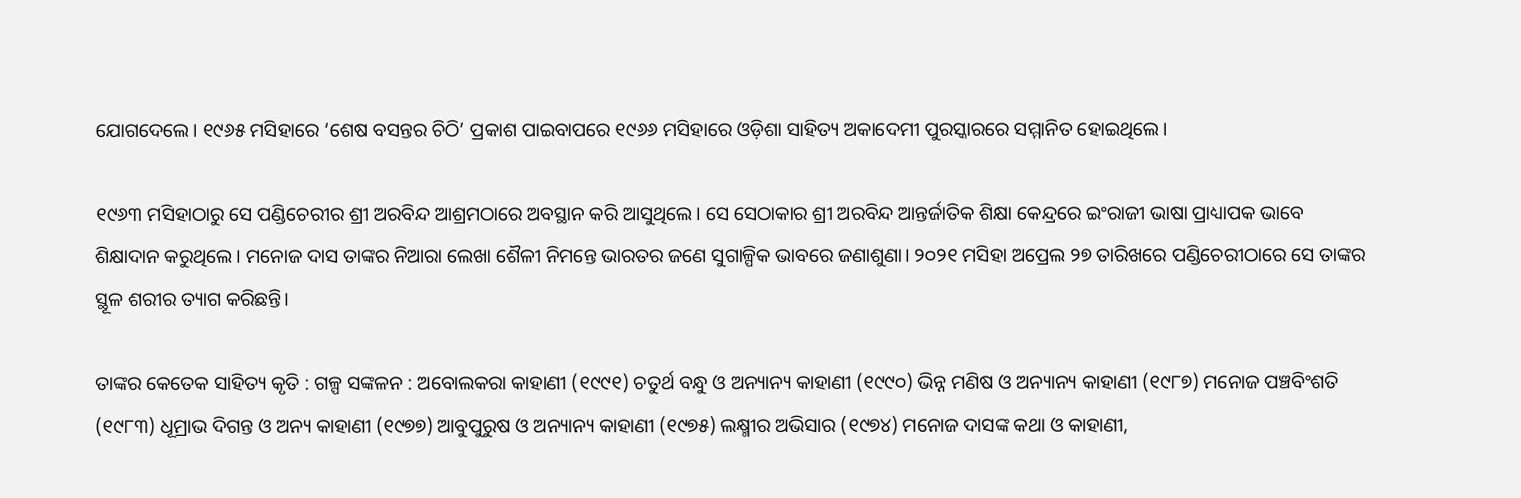ଯୋଗଦେଲେ। ୧୯୬୫ ମସିହାରେ ‘ଶେଷ ବସନ୍ତର ଚିଠି’ ପ୍ରକାଶ ପାଇବାପରେ ୧୯୬୬ ମସିହାରେ ଓଡ଼ିଶା ସାହିତ୍ୟ ଅକାଦେମୀ ପୁରସ୍କାରରେ ସମ୍ମାନିତ ହୋଇଥିଲେ।

୧୯୬୩ ମସିହାଠାରୁ ସେ ପଣ୍ଡିଚେରୀର ଶ୍ରୀ ଅରବିନ୍ଦ ଆଶ୍ରମଠାରେ ଅବସ୍ଥାନ କରି ଆସୁଥିଲେ। ସେ ସେଠାକାର ଶ୍ରୀ ଅରବିନ୍ଦ ଆନ୍ତର୍ଜାତିକ ଶିକ୍ଷା କେନ୍ଦ୍ରରେ ଇଂରାଜୀ ଭାଷା ପ୍ରାଧ୍ୟାପକ ଭାବେ ଶିକ୍ଷାଦାନ କରୁଥିଲେ। ମନୋଜ ଦାସ ତାଙ୍କର ନିଆରା ଲେଖା ଶୈଳୀ ନିମନ୍ତେ ଭାରତର ଜଣେ ସୁଗାଳ୍ପିକ ଭାବରେ ଜଣାଶୁଣା। ୨୦୨୧ ମସିହା ଅପ୍ରେଲ ୨୭ ତାରିଖରେ ପଣ୍ଡିଚେରୀଠାରେ ସେ ତାଙ୍କର ସ୍ଥୂଳ ଶରୀର ତ୍ୟାଗ କରିଛନ୍ତି।

ତାଙ୍କର କେତେକ ସାହିତ୍ୟ କୃତି : ଗଳ୍ପ ସଙ୍କଳନ : ଅବୋଲକରା କାହାଣୀ (୧୯୯୧) ଚତୁର୍ଥ ବନ୍ଧୁ ଓ ଅନ୍ୟାନ୍ୟ କାହାଣୀ (୧୯୯୦) ଭିନ୍ନ ମଣିଷ ଓ ଅନ୍ୟାନ୍ୟ କାହାଣୀ (୧୯୮୭) ମନୋଜ ପଞ୍ଚବିଂଶତି (୧୯୮୩) ଧୂମ୍ରାଭ ଦିଗନ୍ତ ଓ ଅନ୍ୟ କାହାଣୀ (୧୯୭୭) ଆବୁପୁରୁଷ ଓ ଅନ୍ୟାନ୍ୟ କାହାଣୀ (୧୯୭୫) ଲକ୍ଷ୍ମୀର ଅଭିସାର (୧୯୭୪) ମନୋଜ ଦାସଙ୍କ କଥା ଓ କାହାଣୀ,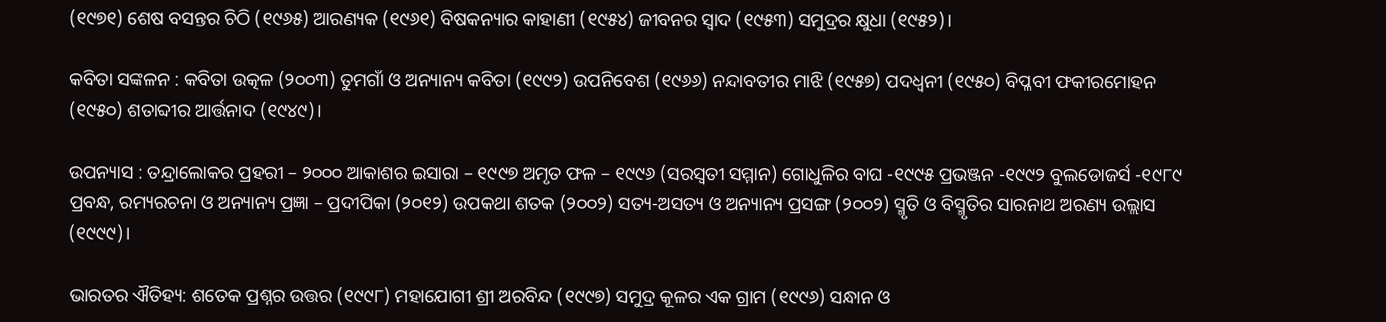(୧୯୭୧) ଶେଷ ବସନ୍ତର ଚିଠି (୧୯୬୫) ଆରଣ୍ୟକ (୧୯୬୧) ବିଷକନ୍ୟାର କାହାଣୀ (୧୯୫୪) ଜୀବନର ସ୍ୱାଦ (୧୯୫୩) ସମୁଦ୍ରର କ୍ଷୁଧା (୧୯୫୨)।

କବିତା ସଙ୍କଳନ : କବିତା ଉତ୍କଳ (୨୦୦୩) ତୁମଗାଁ ଓ ଅନ୍ୟାନ୍ୟ କବିତା (୧୯୯୨) ଉପନିବେଶ (୧୯୬୬) ନନ୍ଦାବତୀର ମାଝି (୧୯୫୭) ପଦଧ୍ୱନୀ (୧୯୫୦) ବିପ୍ଳବୀ ଫକୀରମୋହନ (୧୯୫୦) ଶତାବ୍ଦୀର ଆର୍ତ୍ତନାଦ (୧୯୪୯)।

ଉପନ୍ୟାସ : ତନ୍ଦ୍ରାଲୋକର ପ୍ରହରୀ – ୨୦୦୦ ଆକାଶର ଇସାରା – ୧୯୯୭ ଅମୃତ ଫଳ – ୧୯୯୬ (ସରସ୍ୱତୀ ସମ୍ମାନ) ଗୋଧୁଳିର ବାଘ -୧୯୯୫ ପ୍ରଭଞ୍ଜନ -୧୯୯୨ ବୁଲଡୋଜର୍ସ -୧୯୮୯ ପ୍ରବନ୍ଧ, ରମ୍ୟରଚନା ଓ ଅନ୍ୟାନ୍ୟ ପ୍ରଜ୍ଞା – ପ୍ରଦୀପିକା (୨୦୧୨) ଉପକଥା ଶତକ (୨୦୦୨) ସତ୍ୟ-ଅସତ୍ୟ ଓ ଅନ୍ୟାନ୍ୟ ପ୍ରସଙ୍ଗ (୨୦୦୨) ସ୍ମୃତି ଓ ବିସ୍ମୃତିର ସାରନାଥ ଅରଣ୍ୟ ଉଲ୍ଲାସ (୧୯୯୯)।

ଭାରତର ଐତିହ୍ୟ: ଶତେକ ପ୍ରଶ୍ନର ଉତ୍ତର (୧୯୯୮) ମହାଯୋଗୀ ଶ୍ରୀ ଅରବିନ୍ଦ (୧୯୯୭) ସମୁଦ୍ର କୂଳର ଏକ ଗ୍ରାମ (୧୯୯୬) ସନ୍ଧାନ ଓ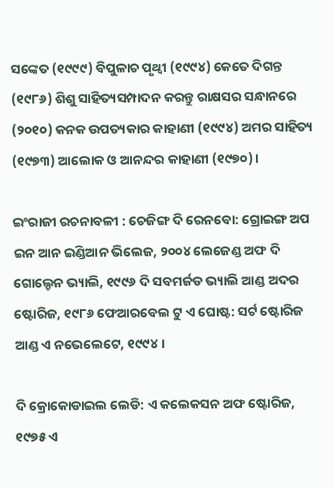ସଙ୍କେତ (୧୯୯୯) ବିପୁଳାଚ ପୃଥ୍ୱୀ (୧୯୯୪) କେତେ ଦିଗନ୍ତ (୧୯୮୬) ଶିଶୁ ସାହିତ୍ୟସମ୍ପାଦନ କରନ୍ତୁ ରାକ୍ଷସର ସନ୍ଧାନରେ (୨୦୧୦) କନକ ଉପତ୍ୟକାର କାହାଣୀ (୧୯୯୪) ଅମର ସାହିତ୍ୟ (୧୯୭୩) ଆଲୋକ ଓ ଆନନ୍ଦର କାହାଣୀ (୧୯୭୦)।

ଇଂରାଜୀ ରଚନାବଳୀ : ଚେଜିଙ୍ଗ ଦି ରେନବୋ: ଗ୍ରୋଇଙ୍ଗ ଅପ ଇନ ଆନ ଇଣ୍ଡିଆନ ଭିଲେଜ, ୨୦୦୪ ଲେଜେଣ୍ଡ ଅଫ ଦି ଗୋଲ୍ଡେନ ଭ୍ୟାଲି, ୧୯୯୬ ଦି ସବମର୍ଜଡ ଭ୍ୟାଲି ଆଣ୍ଡ ଅଦର ଷ୍ଟୋରିଜ, ୧୯୮୬ ଫେଆରବେଲ ଟୁ ଏ ଘୋଷ୍ଟ: ସର୍ଟ ଷ୍ଟୋରିଜ ଆଣ୍ଡ ଏ ନଭେଲେଟେ, ୧୯୯୪।

ଦି କ୍ରୋକୋଡାଇଲ ଲେଡି: ଏ କଲେକସନ ଅଫ ଷ୍ଟୋରିଜ, ୧୯୭୫ ଏ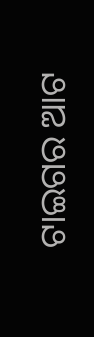ଟାଇଗର ଆଟ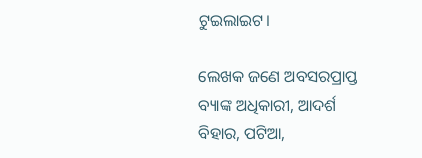ଟୁଇଲାଇଟ।

ଲେଖକ ଜଣେ ଅବସରପ୍ରାପ୍ତ ବ୍ୟାଙ୍କ ଅଧିକାରୀ, ଆଦର୍ଶ ବିହାର, ପଟିଆ,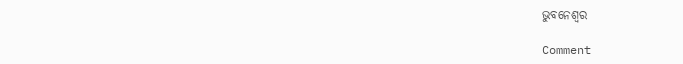ଭୁବନେଶ୍ୱର

Comment